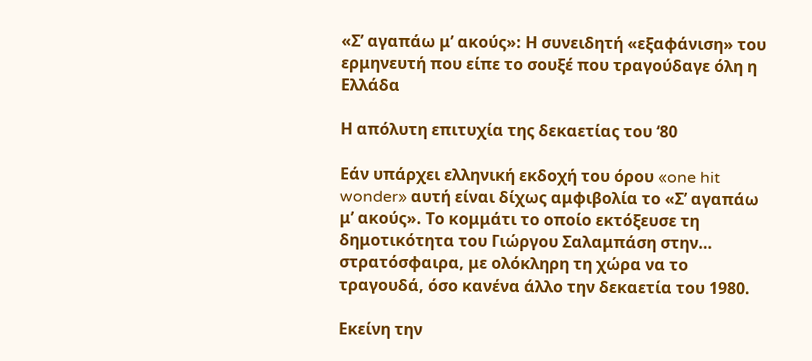«Σ’ αγαπάω μ’ ακούς»: Η συνειδητή «εξαφάνιση» του ερμηνευτή που είπε το σουξέ που τραγούδαγε όλη η Ελλάδα

Η απόλυτη επιτυχία της δεκαετίας του ‘80

Εάν υπάρχει ελληνική εκδοχή του όρου «one hit wonder» αυτή είναι δίχως αμφιβολία το «Σ’ αγαπάω μ’ ακούς». Το κομμάτι το οποίο εκτόξευσε τη δημοτικότητα του Γιώργου Σαλαμπάση στην… στρατόσφαιρα, με ολόκληρη τη χώρα να το τραγουδά, όσο κανένα άλλο την δεκαετία του 1980.

Εκείνη την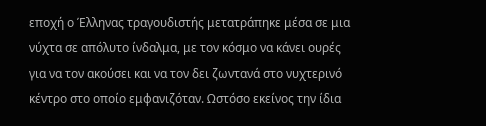εποχή ο Έλληνας τραγουδιστής μετατράπηκε μέσα σε μια νύχτα σε απόλυτο ίνδαλμα, με τον κόσμο να κάνει ουρές για να τον ακούσει και να τον δει ζωντανά στο νυχτερινό κέντρο στο οποίο εμφανιζόταν. Ωστόσο εκείνος την ίδια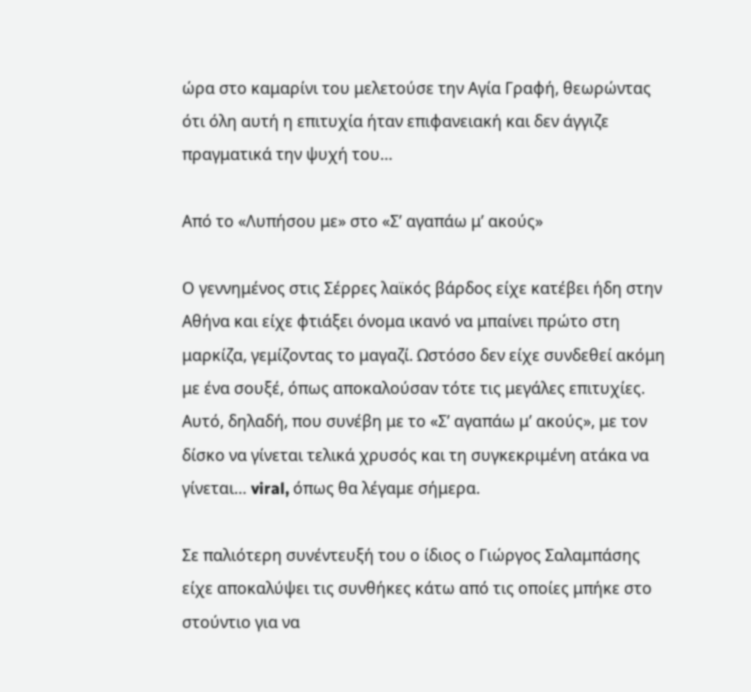ώρα στο καμαρίνι του μελετούσε την Αγία Γραφή, θεωρώντας ότι όλη αυτή η επιτυχία ήταν επιφανειακή και δεν άγγιζε πραγματικά την ψυχή του…

Από το «Λυπήσου με» στο «Σ’ αγαπάω μ’ ακούς»

Ο γεννημένος στις Σέρρες λαϊκός βάρδος είχε κατέβει ήδη στην Αθήνα και είχε φτιάξει όνομα ικανό να μπαίνει πρώτο στη μαρκίζα, γεμίζοντας το μαγαζί. Ωστόσο δεν είχε συνδεθεί ακόμη με ένα σουξέ, όπως αποκαλούσαν τότε τις μεγάλες επιτυχίες. Αυτό, δηλαδή, που συνέβη με το «Σ’ αγαπάω μ’ ακούς», με τον δίσκο να γίνεται τελικά χρυσός και τη συγκεκριμένη ατάκα να γίνεται… viral, όπως θα λέγαμε σήμερα.

Σε παλιότερη συνέντευξή του ο ίδιος ο Γιώργος Σαλαμπάσης είχε αποκαλύψει τις συνθήκες κάτω από τις οποίες μπήκε στο στούντιο για να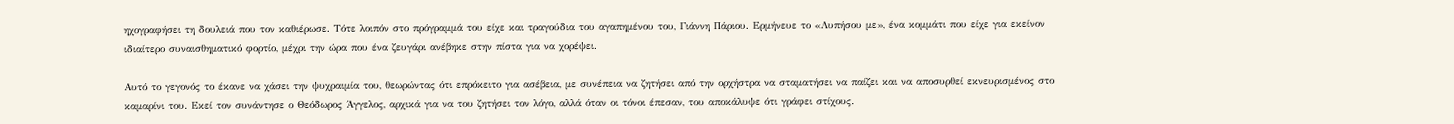ηχογραφήσει τη δουλειά που τον καθιέρωσε. Τότε λοιπόν στο πρόγραμμά του είχε και τραγούδια του αγαπημένου του, Γιάννη Πάριου. Ερμήνευε το «Λυπήσου με», ένα κομμάτι που είχε για εκείνον ιδιαίτερο συναισθηματικό φορτίο, μέχρι την ώρα που ένα ζευγάρι ανέβηκε στην πίστα για να χορέψει.

Αυτό το γεγονός το έκανε να χάσει την ψυχραιμία του, θεωρώντας ότι επρόκειτο για ασέβεια, με συνέπεια να ζητήσει από την ορχήστρα να σταματήσει να παίζει και να αποσυρθεί εκνευρισμένος στο καμαρίνι του. Εκεί τον συνάντησε ο Θεόδωρος Άγγελος, αρχικά για να του ζητήσει τον λόγο, αλλά όταν οι τόνοι έπεσαν, του αποκάλυψε ότι γράφει στίχους.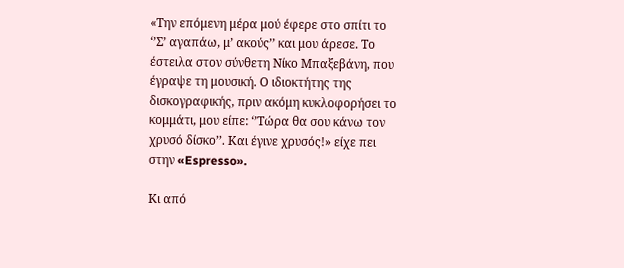«Την επόμενη μέρα μού έφερε στο σπίτι το ‘’Σ’ αγαπάω, μ’ ακούς’’ και μου άρεσε. Το έστειλα στον σύνθετη Νίκο Μπαξεβάνη, που έγραψε τη μουσική. Ο ιδιοκτήτης της δισκογραφικής, πριν ακόμη κυκλοφορήσει το κομμάτι, μου είπε: ‘’Τώρα θα σου κάνω τον χρυσό δίσκο’’. Και έγινε χρυσός!» είχε πει στην «Espresso».

Κι από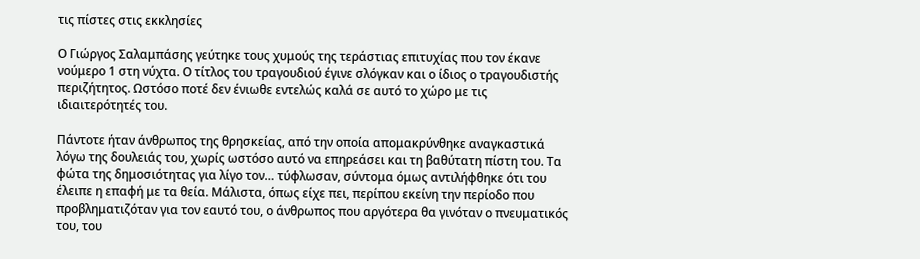τις πίστες στις εκκλησίες

Ο Γιώργος Σαλαμπάσης γεύτηκε τους χυμούς της τεράστιας επιτυχίας που τον έκανε νούμερο 1 στη νύχτα. Ο τίτλος του τραγουδιού έγινε σλόγκαν και ο ίδιος ο τραγουδιστής περιζήτητος. Ωστόσο ποτέ δεν ένιωθε εντελώς καλά σε αυτό το χώρο με τις ιδιαιτερότητές του.

Πάντοτε ήταν άνθρωπος της θρησκείας, από την οποία απομακρύνθηκε αναγκαστικά λόγω της δουλειάς του, χωρίς ωστόσο αυτό να επηρεάσει και τη βαθύτατη πίστη του. Τα φώτα της δημοσιότητας για λίγο τον… τύφλωσαν, σύντομα όμως αντιλήφθηκε ότι του έλειπε η επαφή με τα θεία. Μάλιστα, όπως είχε πει, περίπου εκείνη την περίοδο που προβληματιζόταν για τον εαυτό του, ο άνθρωπος που αργότερα θα γινόταν ο πνευματικός του, του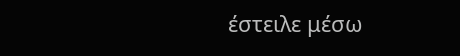έστειλε μέσω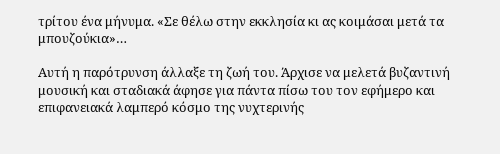τρίτου ένα μήνυμα. «Σε θέλω στην εκκλησία κι ας κοιμάσαι μετά τα μπουζούκια»…

Αυτή η παρότρυνση άλλαξε τη ζωή του. Άρχισε να μελετά βυζαντινή μουσική και σταδιακά άφησε για πάντα πίσω του τον εφήμερο και επιφανειακά λαμπερό κόσμο της νυχτερινής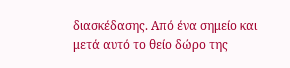διασκέδασης. Από ένα σημείο και μετά αυτό το θείο δώρο της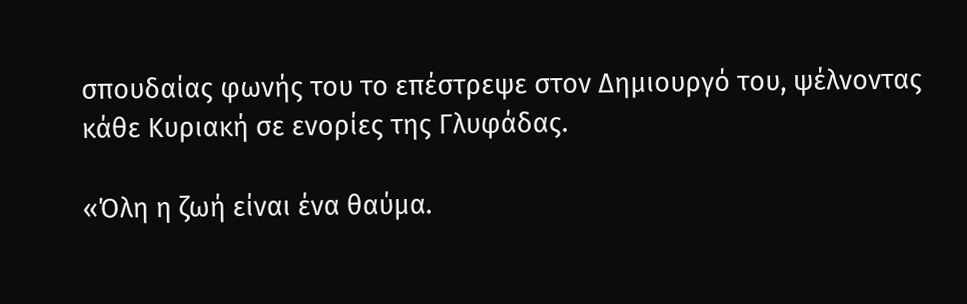σπουδαίας φωνής του το επέστρεψε στον Δημιουργό του, ψέλνοντας κάθε Κυριακή σε ενορίες της Γλυφάδας.

«Όλη η ζωή είναι ένα θαύμα.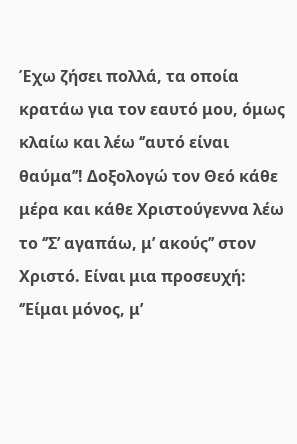Έχω ζήσει πολλά, τα οποία κρατάω για τον εαυτό μου, όμως κλαίω και λέω ‘’αυτό είναι θαύμα’’! Δοξολογώ τον Θεό κάθε μέρα και κάθε Χριστούγεννα λέω το ‘’Σ’ αγαπάω, μ’ ακούς’’ στον Χριστό. Είναι μια προσευχή: ‘’Είμαι μόνος, μ’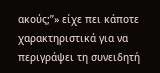ακούς;’’» είχε πει κάποτε χαρακτηριστικά για να περιγράψει τη συνειδητή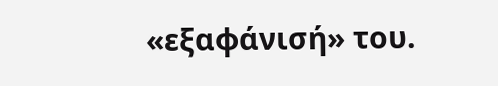«εξαφάνισή» του.